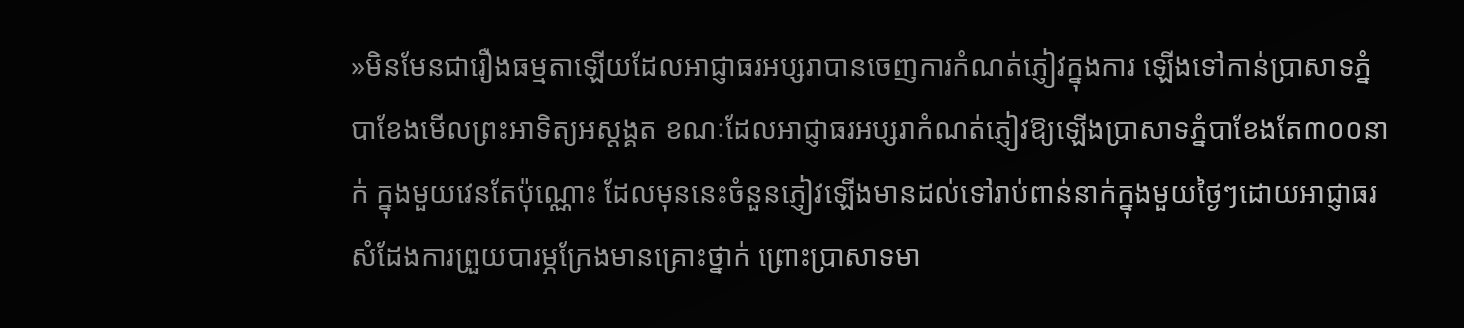»មិនមែនជារឿងធម្មតាឡើយដែលអាជ្ញាធរអប្សរាបានចេញការកំណត់ភ្ញៀវក្នុងការ ឡើងទៅកាន់ប្រាសាទភ្នំបាខែងមើលព្រះអាទិត្យអស្ដង្គត ខណៈដែលអាជ្ញាធរអប្សរាកំណត់ភ្ញៀវឱ្យឡើងប្រាសាទភ្នំបាខែងតែ៣០០នាក់ ក្នុងមួយវេនតែប៉ុណ្ណោះ ដែលមុននេះចំនួនភ្ញៀវឡើងមានដល់ទៅរាប់ពាន់នាក់ក្នុងមួយថ្ងៃៗដោយអាជ្ញាធរសំដែងការព្រួយបារម្ភក្រែងមានគ្រោះថ្នាក់ ព្រោះប្រាសាទមា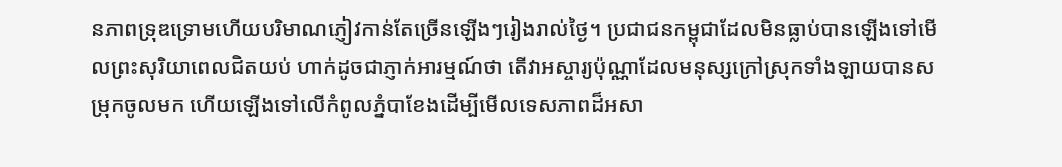នភាពទ្រុឌទ្រោមហើយបរិមាណភ្ញៀវកាន់តែច្រើនឡើងៗរៀងរាល់ថ្ងៃ។ ប្រជាជនកម្ពុជាដែលមិនធ្លាប់បានឡើងទៅមើលព្រះសុរិយាពេលជិតយប់ ហាក់ដូចជាភ្ញាក់អារម្មណ៍ថា តើវាអស្ចារ្យប៉ុណ្ណាដែលមនុស្សក្រៅស្រុកទាំងឡាយបានសម្រុកចូលមក ហើយឡើងទៅលើកំពូលភ្នំបាខែងដើម្បីមើលទេសភាពដ៏អសា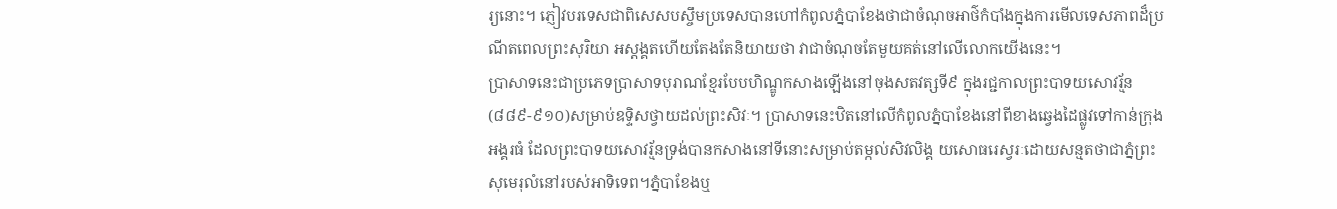រ្យនោះ។ ភ្ញៀវបរទេសជាពិសេសបស្ចឹមប្រទេសបានហៅកំពូលភ្នំបាខែងថាជាចំណុចអាថ៌កំបាំងក្នុងការមើលទេសភាពដ៏ប្រណីតពេលព្រះសុរិយា អស្ដង្គតហើយតែងតែនិយាយថា វាជាចំណុចតែមួយគត់នៅលើលោកយើងនេះ។
ប្រាសាទនេះជាប្រភេទប្រាសាទបុរាណខ្មែរបែបហិណ្ឌូកសាងឡើងនៅចុងសតវត្សទី៩ ក្នុងរជ្ជកាលព្រះបាទយសោវរ្ម័ន(៨៨៩-៩១០)សម្រាប់ឧទ្ទិសថ្វាយដល់ព្រះសិវៈ។ ប្រាសាទនេះឋិតនៅលើកំពូលភ្នំបាខែងនៅពីខាងឆ្វេងដៃផ្លូវទៅកាន់ក្រុងអង្គរធំ ដែលព្រះបាទយសោវរ្ម័នទ្រង់បានកសាងនៅទីនោះសម្រាប់តម្កល់សិវលិង្គ យសោធរេស្វរៈដោយសន្មតថាជាភ្នំព្រះសុមេរុលំនៅរបស់អាទិទេព។ភ្នំបាខែងឬ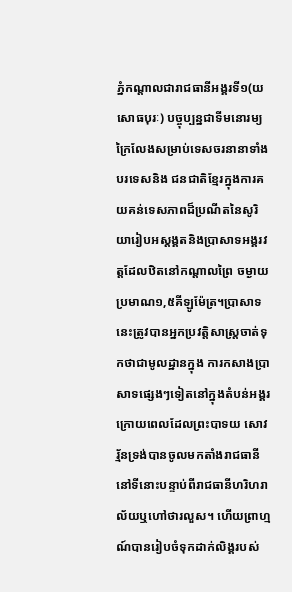ភ្នំកណ្ដាលជារាជធានីអង្គរទី១(យសោធបុរៈ) បច្ចុប្បន្នជាទីមនោរម្យក្រៃលែងសម្រាប់ទេសចរនានាទាំងបរទេសនិង ជនជាតិខ្មែរក្នុងការគយគន់ទេសភាពដ៏ប្រណីតនៃសូរិយារៀបអស្ដង្គតនិងប្រាសាទអង្គរវត្ដដែលឋិតនៅកណ្ដាលព្រៃ ចម្ងាយប្រមាណ១,៥គីឡូម៉ែត្រ។ប្រាសាទនេះត្រូវបានអ្នកប្រវត្ដិសាស្ដ្រចាត់ទុកថាជាមូលដ្ឋានក្នុង ការកសាងប្រាសាទផ្សេងៗទៀតនៅក្នុងតំបន់អង្គរក្រោយពេលដែលព្រះបាទយ សោវរ្ម័នទ្រង់បានចូលមកតាំងរាជធានីនៅទីនោះបន្ទាប់ពីរាជធានីហរិហរាល័យឬហៅថារលួស។ ហើយព្រាហ្មណ៍បានរៀបចំទុកដាក់លិង្គរបស់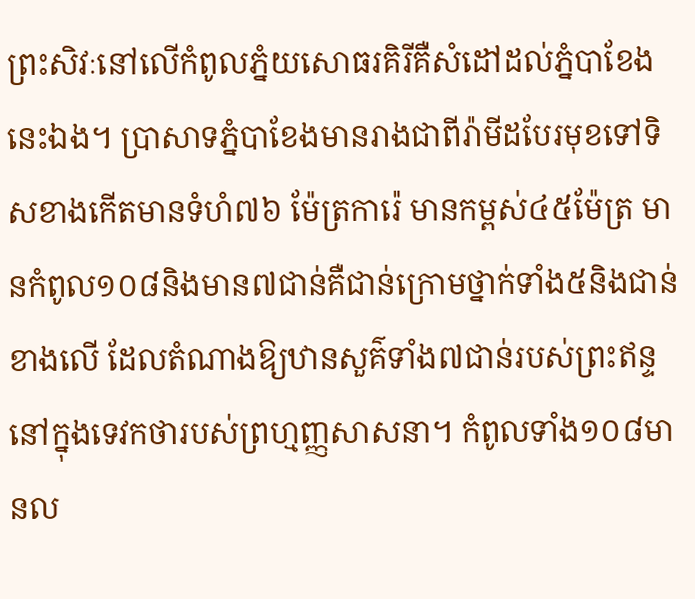ព្រះសិវៈនៅលើកំពូលភ្នំយសោធរគិរីគឺសំដៅដល់ភ្នំបាខែងនេះឯង។ ប្រាសាទភ្នំបាខែងមានរាងជាពីរ៉ាមីដបែរមុខទៅទិសខាងកើតមានទំហំ៧៦ ម៉ែត្រការ៉េ មានកម្ពស់៤៥ម៉ែត្រ មានកំពូល១០៨និងមាន៧ជាន់គឺជាន់ក្រោមថ្នាក់ទាំង៥និងជាន់ខាងលើ ដែលតំណាងឱ្យឋានសួគ៌ទាំង៧ជាន់របស់ព្រះឥន្ទនៅក្នុងទេវកថារបស់ព្រហ្មញ្ញសាសនា។ កំពូលទាំង១០៨មានល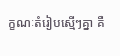ក្ខណៈតំរៀបស្មើៗគ្នា គឺ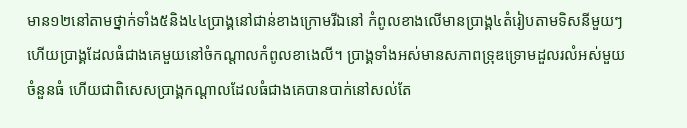មាន១២នៅតាមថ្នាក់ទាំង៥និង៤៤ប្រាង្គនៅជាន់ខាងក្រោមរីឯនៅ កំពូលខាងលើមានប្រាង្គ៤តំរៀបតាមទិសនីមួយៗ ហើយប្រាង្គដែលធំជាងគេមួយនៅចំកណ្ដាលកំពូលខាងេលី។ ប្រាង្គទាំងអស់មានសភាពទ្រុឌទ្រោមដួលរលំអស់មួយចំនួនធំ ហើយជាពិសេសប្រាង្គកណ្ដាលដែលធំជាងគេបានបាក់នៅសល់តែ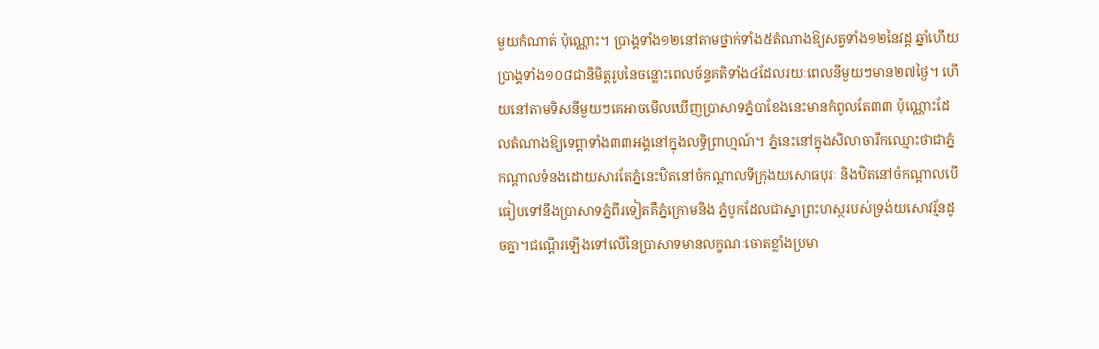មួយកំណាត់ ប៉ុណ្ណោះ។ ប្រាង្គទាំង១២នៅតាមថ្នាក់ទាំង៥តំណាងឱ្យសត្វទាំង១២នៃវដ្ដ ឆ្នាំហើយប្រាង្គទាំង១០៨ជានិមិត្ដរូបនៃចន្លោះពេលច័ន្ទគតិទាំង៤ដែលរយៈពេលនីមួយៗមាន២៧ថ្ងៃ។ ហើយនៅតាមទិសនីមួយៗគេអាចមើលឃើញប្រាសាទភ្នំបាខែងនេះមានកំពូលតែ៣៣ ប៉ុណ្ណោះដែលតំណាងឱ្យទេព្ដាទាំង៣៣អង្គនៅក្នុងលទ្ធិព្រាហ្មណ៍។ ភ្នំនេះនៅក្នុងសិលាចារឹកឈ្មោះថាជាភ្នំកណ្ដាលទំនងដោយសារតែភ្នំនេះឋិតនៅចំកណ្ដាលទីក្រុងយសោធបុរៈ និងឋិតនៅចំកណ្ដាលបើធៀបទៅនឹងប្រាសាទភ្នំពីរទៀតគឺភ្នំក្រោមនិង ភ្នំបូកដែលជាស្នាព្រះហស្ថរបស់ទ្រង់យសោវរ្ម័នដូចគ្នា។ជណ្ដើរឡើងទៅលើនៃប្រាសាទមានលក្ខណៈចោតខ្លាំងប្រមា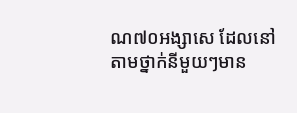ណ៧០អង្សាសេ ដែលនៅតាមថ្នាក់នីមួយៗមាន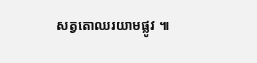សត្វតោឈរយាមផ្លូវ ៕